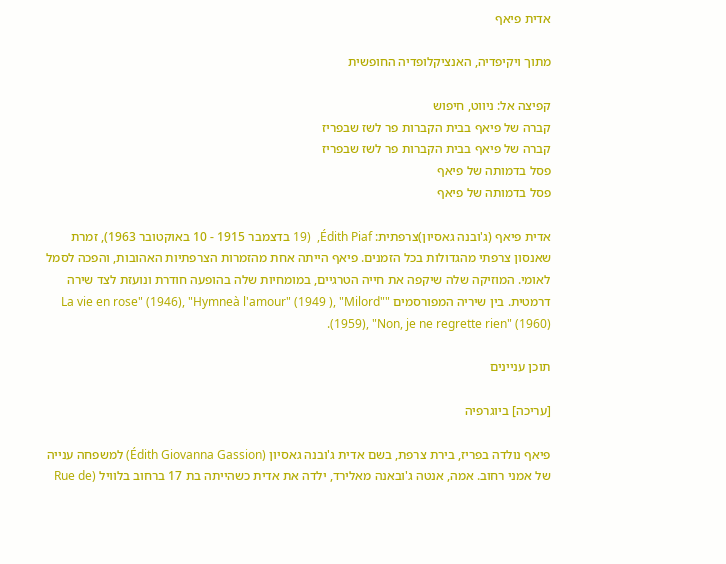אדית פיאף

מתוך ויקיפדיה, האנציקלופדיה החופשית

קפיצה אל: ניווט, חיפוש
קברה של פיאף בבית הקברות פר לשז שבפריז
קברה של פיאף בבית הקברות פר לשז שבפריז
פסל בדמותה של פיאף
פסל בדמותה של פיאף

אדית פיאף (ג'ובנה גאסיון)צרפתית: Édith Piaf,  (19 בדצמבר 1915 - 10 באוקטובר 1963), זמרת שאנסון צרפתי מהגדולות בכל הזמנים. פיאף הייתה אחת מהזמרות הצרפתיות האהובות, והפכה לסמל לאומי. המוזיקה שלה שיקפה את חייה הטרגיים, במומחיות שלה בהופעה חודרת ונועזת לצד שירה דרמטית. בין שיריה המפורסמים "La vie en rose" (1946), "Hymneà l'amour" (1949 ), "Milord" (1959), "Non, je ne regrette rien" (1960).

תוכן עניינים

[עריכה] ביוגרפיה

פיאף נולדה בפריז, בירת צרפת, בשם אדית ג'ובנה גאסיון (Édith Giovanna Gassion) למשפחה ענייה של אמני רחוב. אמה, אנטה ג'ובאנה מאלירד, ילדה את אדית כשהייתה בת 17 ברחוב בלוויל (Rue de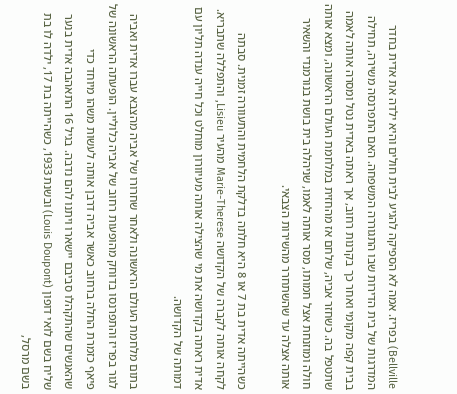Bellville) בפריז. אמה לא הספיקה להגיע לבית חולים והיא ילדה את אדית בחדר המדרגות של בית הדירות שבו התגוררה המשפחה. האם התפרנסה משירה, תחילה בבית קפה מקומי ואחר כך בקרנות רחוב, אך ראתה באדית נטל ומסרה אותה לאמה שתטפל בה. כשחזר אביה, שלחם אז מהחזית במלחמת העולם הראשונה, ומצא אותה חולה ומוזנחת אצל חמותו, מסר אותה לאמו, שניהלה בית בושת בנורמנדי והשאיר אותה אצלה עד שהשתחרר מהשירות הצבאי.

כשהייתה אדית בת 7 או 8 היא חלתה בדלקת הלחמית והתעוורה זמנית. סבתה לקחה אותה לקברה של הקדושה Marie-Therese מהעיר Lisieu, והתפללה שתבריא. אדית ראתה בקדושה את מי שהצילה אותה מעיוורון מוחלט וכל חייה ענדה תליון עם דמותה של הקדושה.

בתום מלחמת העולם הראשונה ולאחר שחרורו של אביה מהצבא עברו אדית ואביה לגור בפריז והתפרנסו בדוחק מהופעות רחוב של אביה כלוליין. הופעתה הראשונה של פיאף כזמרת החלה ברחוב כאשר אביה דרבן אותה לעשות משהו מיוחד כדי שהאנשים שהתקהלו סביבם יישארו ויתנו להם נדבה. בגיל 16 התאהבה אדית בנער שליח בשם לואי דופון (Louis Doupont) ובשנת 1933, כשהייתה בת 17, ילדה לו בת בשם מרסל,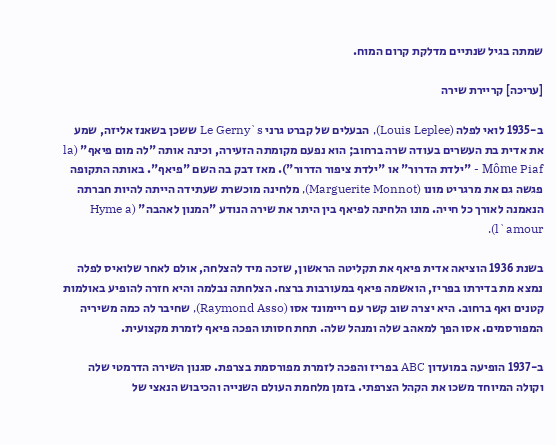שמתה בגיל שנתיים מדלקת קרום המוח.

[עריכה] קריירת שירה

ב-1935 לואי לפלה (Louis Leplee), הבעלים של קברט גרני Le Gerny`s ששכן בשאנז אליזה, שמע את אדית בת העשרים בעודה שרה ברחוב; הוא נפעם מקומתה הזעירה, וכינה אותה "לה מום פיאף" (la Môme Piaf - "ילדת הדרור" או "ילדת ציפור הדרור"). מאז דבק בה השם "פיאף". באותה התקופה פגשה גם את מרגריט מונו (Marguerite Monnot), מלחינה מוכשרת שעתידה הייתה להיות חברתה הנאמנה לאורך כל חייה. מונו הלחינה לפיאף בין היתר את שירה הנודע "המנון לאהבה" (Hyme a l`amour).

בשנת 1936 הוציאה אדית פיאף את תקליטה הראשון, שזכה מיד להצלחה, אולם לאחר שלואיס לפלה נמצא מת בדירתו בפריז, הואשמה פיאף במעורבות ברצח. הצלחתה נבלמה והיא חזרה להופיע באולמות קטנים ואף ברחוב. היא יצרה שוב קשר עם ריימונד אסו (Raymond Asso), שחיבר לה כמה משיריה המפורסמים. אסו הפך למאהב שלה ומנהל שלה. תחת חסותו הפכה פיאף לזמרת מקצועית.

ב-1937 הופיעה במועדון ABC בפריז והפכה לזמרת מפורסמת בצרפת. סגנון השירה הדרמטי שלה וקולה המיוחד משכו את הקהל הצרפתי. בזמן מלחמת העולם השנייה והכיבוש הנאצי של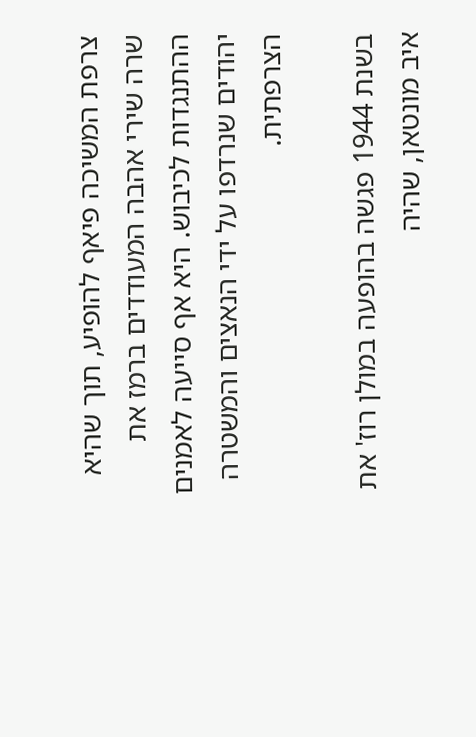צרפת המשיכה פיאף להופיע, תוך שהיא שרה שירי אהבה המעודדים ברמז את ההתנגדות לכיבוש. היא אף סייעה לאמנים יהודים שנרדפו על ידי הנאצים והמשטרה הצרפתית.

בשנת 1944 פגשה בהופעה במולן רוז' את איב מונטאן, שהיה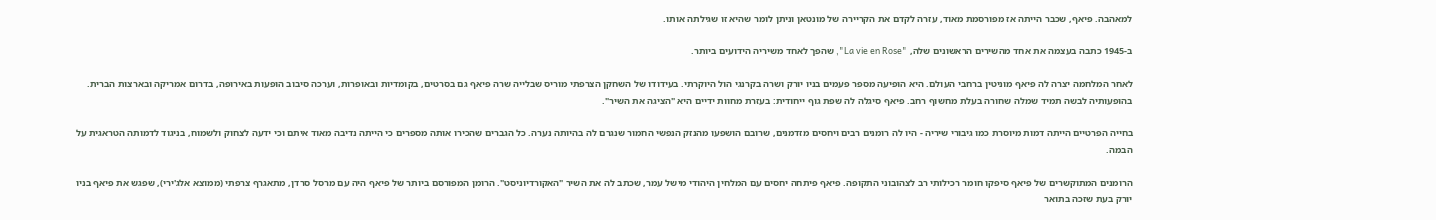למאהבה. פיאף, שכבר הייתה אז מפורסמת מאוד, עזרה לקדם את הקריירה של מונטאן וניתן לומר שהיא זו שגילתה אותו.

ב-1945 כתבה בעצמה את אחד מהשירים הראשונים שלה, "La vie en Rose", שהפך לאחד משיריה הידועים ביותר.

לאחר המלחמה יצרה לה פיאף מוניטין ברחבי העולם. היא הופיעה מספר פעמים בניו יורק ושרה בקרנגי הול היוקרתי. בעידודו של השחקן הצרפתי מוריס שבלייה שרה פיאף גם בסרטים, בקומדיות ובאופרות, וערכה סיבוב הופעות באירופה, בדרום אמריקה ובארצות הברית. בהופעותיה לבשה תמיד שמלה שחורה בעלת מחשוף רחב. פיאף סיגלה לה שפת גוף ייחודית: בעזרת מחוות ידיים היא "הציגה את השיר".

בחייה הפרטיים הייתה דמות מיוסרת כמו גיבורי שיריה - היו לה רומנים רבים ויחסים מזדמנים, שרובם הושפעו מהנזק הנפשי החמור שנגרם לה בהיותה נערה. כל הגברים שהכירו אותה מספרים כי הייתה נדיבה מאוד איתם וכי ידעה לצחוק ולשמוח, בניגוד לדמותה הטראגית על הבמה.

הרומנים המתוקשרים של פיאף סיפקו חומר רכילותי רב לצהובוני התקופה. פיאף פיתחה יחסים עם המלחין היהודי מישל עמר, שכתב לה את השיר "האקורדיוניסט". הרומן המפורסם ביותר של פיאף היה עם מרסל סרדן, מתאגרף צרפתי (ממוצא אלג'ירי), שפגש את פיאף בניו יורק בעת שזכה בתואר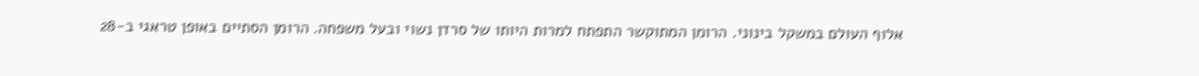אלוף העולם במשקל בינוני. הרומן המתוקשר התפתח למרות היותו של סרדן נשוי ובעל משפחה. הרומן הסתיים באופן טראגי ב-28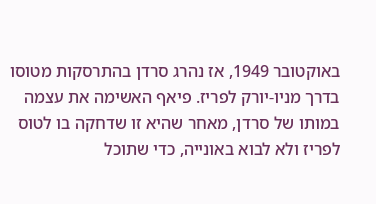באוקטובר 1949, אז נהרג סרדן בהתרסקות מטוסו בדרך מניו-יורק לפריז. פיאף האשימה את עצמה במותו של סרדן, מאחר שהיא זו שדחקה בו לטוס לפריז ולא לבוא באונייה, כדי שתוכל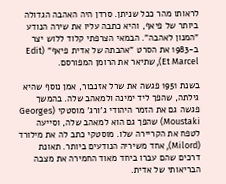לראותו מהר ככל שניתן. סרדן היה האהבה הגדולה ביותר של פיאף, והיא כתבה עליו את שירה הנודע "המנון לאהבה". הבמאי הצרפתי קלוד ללוש יצר ב-1983 את הסרט "אהבתה של אדית פיאף" (Edit Et Marcel), שתיאר את הרומן המפורסם.

בשנת 1951 פגשה את שרל אזנבור, אמן נוסף שהיא גילתה, שהפך ליד ימינה ולמאהב שלה. בהמשך פגשה גם את הזמר היהודי ג'ורג' מוסטקי (Georges Moustaki) שהפך גם הוא למאהב שלה, וסייעה לטפח את הקריירה שלו. מוסטקי כתב לה את מילורד (Milord), אחד משיריה הנודעים ביותר. תאונת דרכים שהם עברו ביחד מאוד החמירה את מצבה הבריאותי של אדית.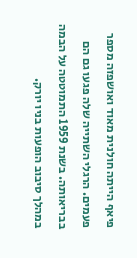פיאף הייתה חולנית מאוד ואושפזה מספר פעמים. הרגלי השתייה שלה פגעו גם הם בבריאותה. בשנת 1959 התמוטטה על הבמה במהלך סיבוב הופעות בניו יורק.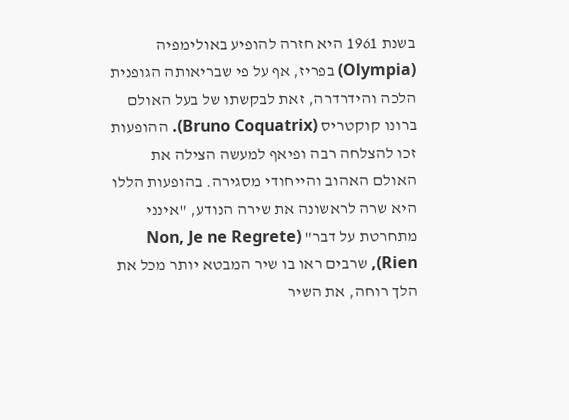בשנת 1961 היא חזרה להופיע באולימפיה (Olympia) בפריז, אף על פי שבריאותה הגופנית הלכה והידרדרה, זאת לבקשתו של בעל האולם ברונו קוקטריס (Bruno Coquatrix). ההופעות זכו להצלחה רבה ופיאף למעשה הצילה את האולם האהוב והייחודי מסגירה. בהופעות הללו היא שרה לראשונה את שירה הנודע, "אינני מתחרטת על דבר" (Non, Je ne Regrete Rien), שרבים ראו בו שיר המבטא יותר מכל את הלך רוחה, את השיר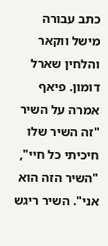כתב עבורה מישל ווקאר והלחין שארל דומון. פיאף אמרה על השיר "זה השיר שלו חיכיתי כל חיי", "השיר הזה הוא אני". השיר ריגש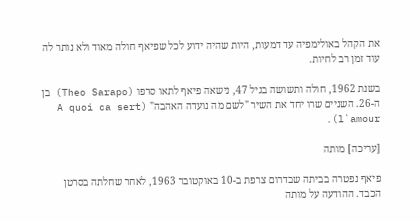את הקהל באולימפיה עד דמעות, היות שהיה ידוע לכל שפיאף חולה מאוד ולא נותר לה עוד זמן רב לחיות.

בשנת 1962, חולה ותשושה בגיל 47, נישאה פיאף לתאו סרפו (Theo Sarapo) בן ה-26. השניים שרו יחד את השיר "לשם מה נועדה האהבה" (A quoi ca sert l`amour).

[עריכה] מותה

פיאף נפטרה בביתה שבדרום צרפת ב-10 באוקטובר 1963, לאחר שחלתה בסרטן הכבד. ההודעה על מותה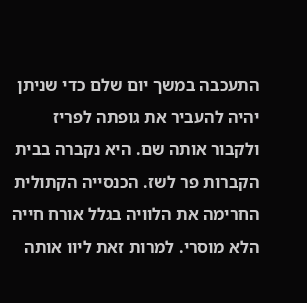התעכבה במשך יום שלם כדי שניתן יהיה להעביר את גופתה לפריז ולקבור אותה שם. היא נקברה בבית הקברות פר לשז. הכנסייה הקתולית החרימה את הלוויה בגלל אורח חייה הלא מוסרי. למרות זאת ליוו אותה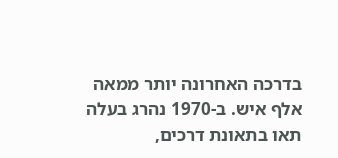בדרכה האחרונה יותר ממאה אלף איש. ב-1970 נהרג בעלה תאו בתאונת דרכים,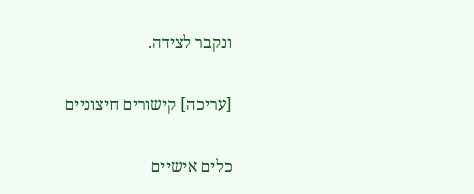ונקבר לצידה.

[עריכה] קישורים חיצוניים

כלים אישיים